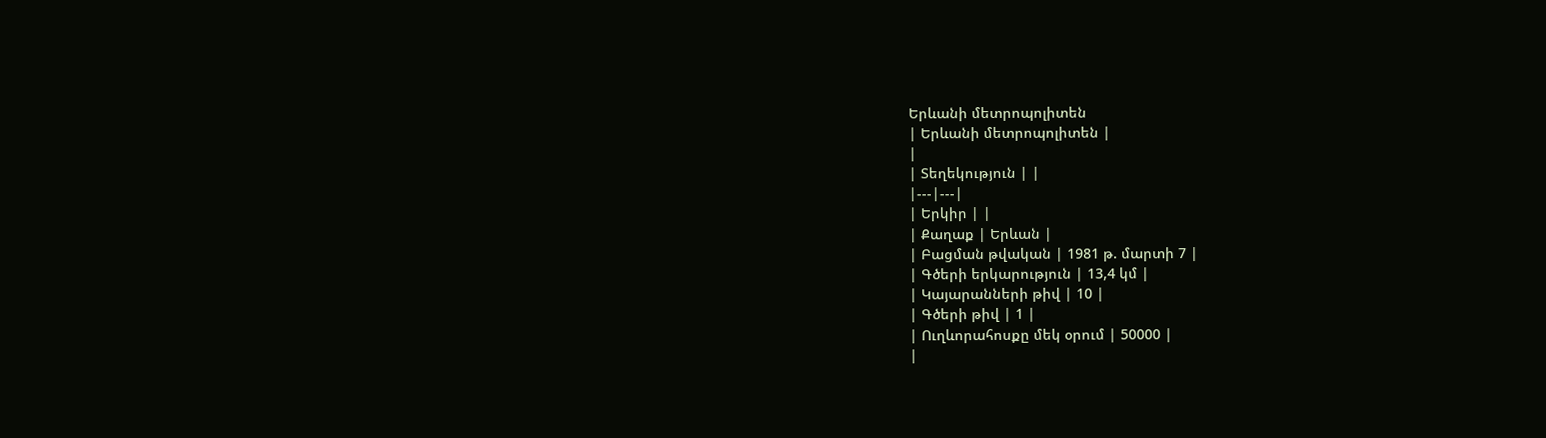Երևանի մետրոպոլիտեն
| Երևանի մետրոպոլիտեն |
|
| Տեղեկություն | |
|---|---|
| Երկիր | |
| Քաղաք | Երևան |
| Բացման թվական | 1981 թ. մարտի 7 |
| Գծերի երկարություն | 13,4 կմ |
| Կայարանների թիվ | 10 |
| Գծերի թիվ | 1 |
| Ուղևորահոսքը մեկ օրում | 50000 |
|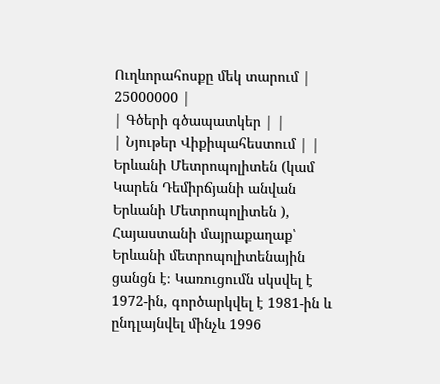Ուղևորահոսքը մեկ տարում | 25000000 |
| Գծերի գծապատկեր | |
| Նյութեր Վիքիպահեստում | |
Երևանի Մետրոպոլիտեն (կամ Կարեն Դեմիրճյանի անվան Երևանի Մետրոպոլիտեն ), Հայաստանի մայրաքաղաք՝ Երևանի մետրոպոլիտենային ցանցն է։ Կառուցումն սկսվել է 1972-ին, գործարկվել է 1981-ին և ընդլայնվել մինչև 1996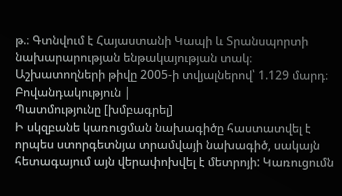թ.։ Գտնվում է Հայաստանի Կապի և Տրանսպորտի նախարարության ենթակայության տակ։ Աշխատողների թիվը 2005-ի տվյալներով՝ 1.129 մարդ։
Բովանդակություն |
Պատմությունը [խմբագրել]
Ի սկզբանե կառուցման նախագիծը հաստատվել է որպես ստորգետնյա տրամվայի նախագիծ, սակայն հետագայում այն վերափոխվել է մետրոյի: Կառուցումն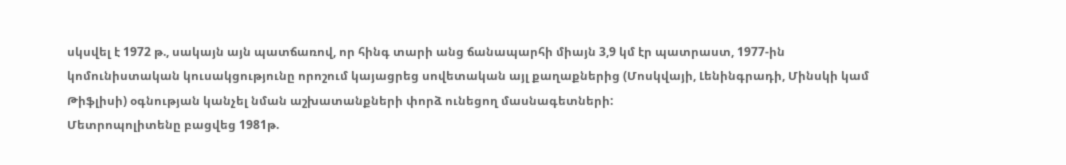սկսվել է 1972 թ., սակայն այն պատճառով, որ հինգ տարի անց ճանապարհի միայն 3,9 կմ էր պատրաստ, 1977-ին կոմունիստական կուսակցությունը որոշում կայացրեց սովետական այլ քաղաքներից (Մոսկվայի, Լենինգրադի, Մինսկի կամ Թիֆլիսի) օգնության կանչել նման աշխատանքների փորձ ունեցող մասնագետների:
Մետրոպոլիտենը բացվեց 1981թ.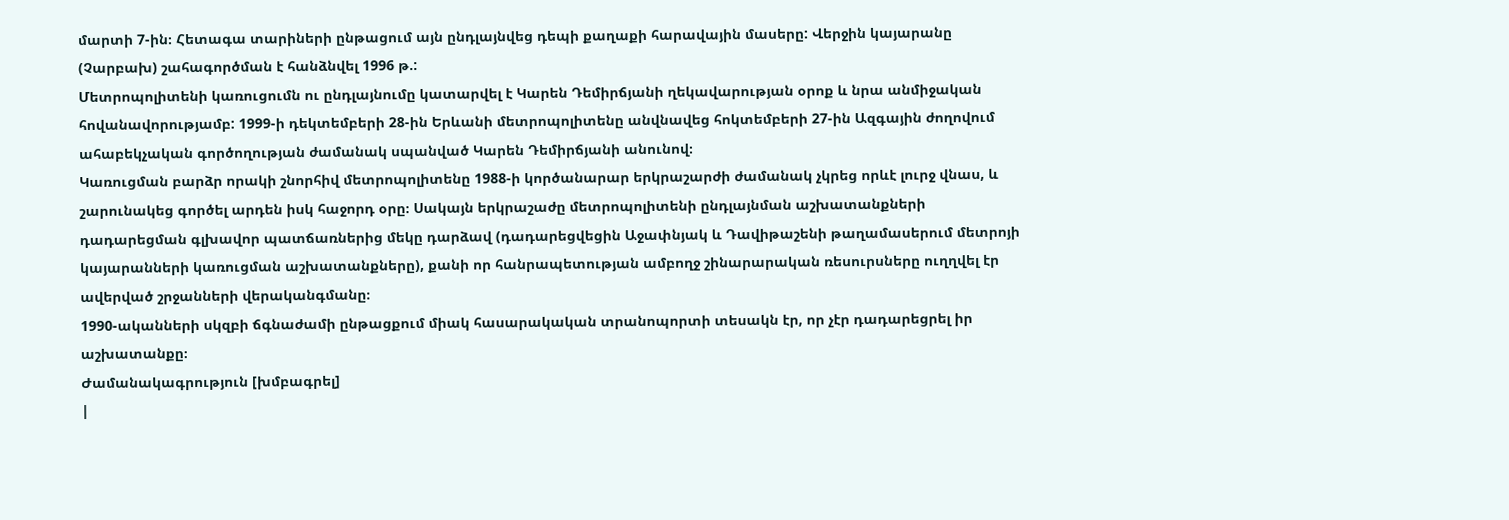մարտի 7-ին։ Հետագա տարիների ընթացում այն ընդլայնվեց դեպի քաղաքի հարավային մասերը: Վերջին կայարանը (Չարբախ) շահագործման է հանձնվել 1996 թ.:
Մետրոպոլիտենի կառուցումն ու ընդլայնումը կատարվել է Կարեն Դեմիրճյանի ղեկավարության օրոք և նրա անմիջական հովանավորությամբ: 1999-ի դեկտեմբերի 28-ին Երևանի մետրոպոլիտենը անվնավեց հոկտեմբերի 27-ին Ազգային ժողովում ահաբեկչական գործողության ժամանակ սպանված Կարեն Դեմիրճյանի անունով։
Կառուցման բարձր որակի շնորհիվ մետրոպոլիտենը 1988-ի կործանարար երկրաշարժի ժամանակ չկրեց որևէ լուրջ վնաս, և շարունակեց գործել արդեն իսկ հաջորդ օրը։ Սակայն երկրաշաժը մետրոպոլիտենի ընդլայնման աշխատանքների դադարեցման գլխավոր պատճառներից մեկը դարձավ (դադարեցվեցին Աջափնյակ և Դավիթաշենի թաղամասերում մետրոյի կայարանների կառուցման աշխատանքները), քանի որ հանրապետության ամբողջ շինարարական ռեսուրսները ուղղվել էր ավերված շրջանների վերականգմանը։
1990-ականների սկզբի ճգնաժամի ընթացքում միակ հասարակական տրանոպորտի տեսակն էր, որ չէր դադարեցրել իր աշխատանքը։
Ժամանակագրություն [խմբագրել]
|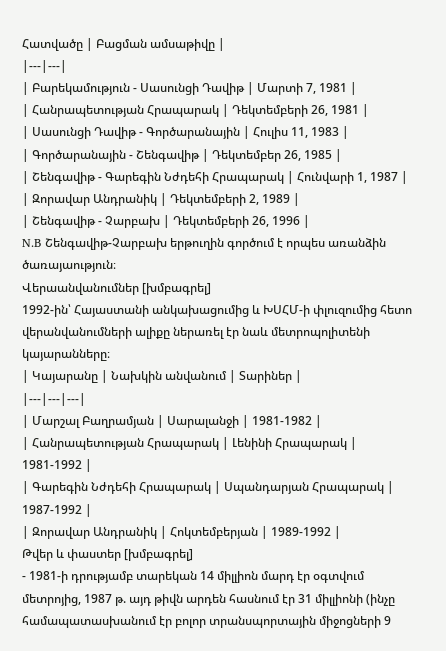Հատվածը | Բացման ամսաթիվը |
|---|---|
| Բարեկամություն - Սասունցի Դավիթ | Մարտի 7, 1981 |
| Հանրապետության Հրապարակ | Դեկտեմբերի 26, 1981 |
| Սասունցի Դավիթ - Գործարանային | Հուլիս 11, 1983 |
| Գործարանային - Շենգավիթ | Դեկտեմբեր 26, 1985 |
| Շենգավիթ - Գարեգին Նժդեհի Հրապարակ | Հունվարի 1, 1987 |
| Զորավար Անդրանիկ | Դեկտեմբերի 2, 1989 |
| Շենգավիթ - Չարբախ | Դեկտեմբերի 26, 1996 |
N.B Շենգավիթ-Չարբախ երթուղին գործում է որպես առանձին ծառայաություն։
Վերաանվանումներ [խմբագրել]
1992-ին՝ Հայաստանի անկախացումից և ԽՍՀՄ-ի փլուզումից հետո վերանվանումների ալիքը ներառել էր նաև մետրոպոլիտենի կայարանները։
| Կայարանը | Նախկին անվանում | Տարիներ |
|---|---|---|
| Մարշալ Բաղրամյան | Սարալանջի | 1981-1982 |
| Հանրապետության Հրապարակ | Լենինի Հրապարակ | 1981-1992 |
| Գարեգին Նժդեհի Հրապարակ | Սպանդարյան Հրապարակ | 1987-1992 |
| Զորավար Անդրանիկ | Հոկտեմբերյան | 1989-1992 |
Թվեր և փաստեր [խմբագրել]
- 1981-ի դրությամբ տարեկան 14 միլլիոն մարդ էր օգտվում մետրոյից, 1987 թ. այդ թիվն արդեն հասնում էր 31 միլլիոնի (ինչը համապատասխանում էր բոլոր տրանսպորտային միջոցների 9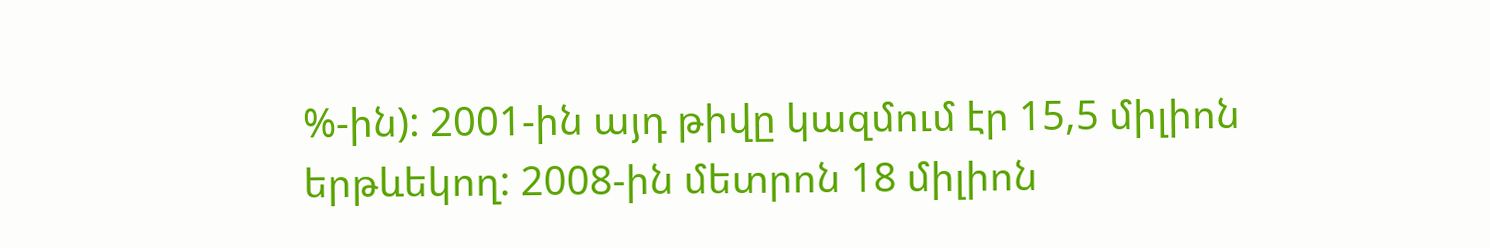%-ին): 2001-ին այդ թիվը կազմում էր 15,5 միլիոն երթևեկող: 2008-ին մետրոն 18 միլիոն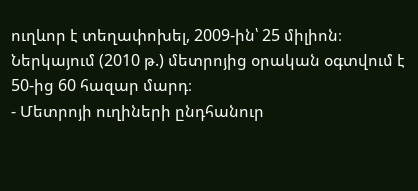ուղևոր է տեղափոխել, 2009-ին՝ 25 միլիոն։ Ներկայում (2010 թ.) մետրոյից օրական օգտվում է 50-ից 60 հազար մարդ։
- Մետրոյի ուղիների ընդհանուր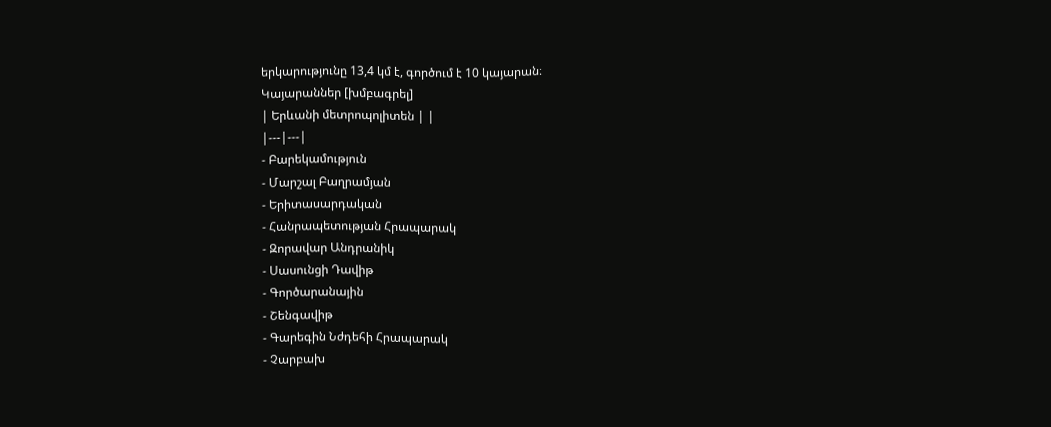երկարությունը 13,4 կմ է, գործում է 10 կայարան։
Կայարաններ [խմբագրել]
| Երևանի մետրոպոլիտեն | |
|---|---|
- Բարեկամություն
- Մարշալ Բաղրամյան
- Երիտասարդական
- Հանրապետության Հրապարակ
- Զորավար Անդրանիկ
- Սասունցի Դավիթ
- Գործարանային
- Շենգավիթ
- Գարեգին Նժդեհի Հրապարակ
- Չարբախ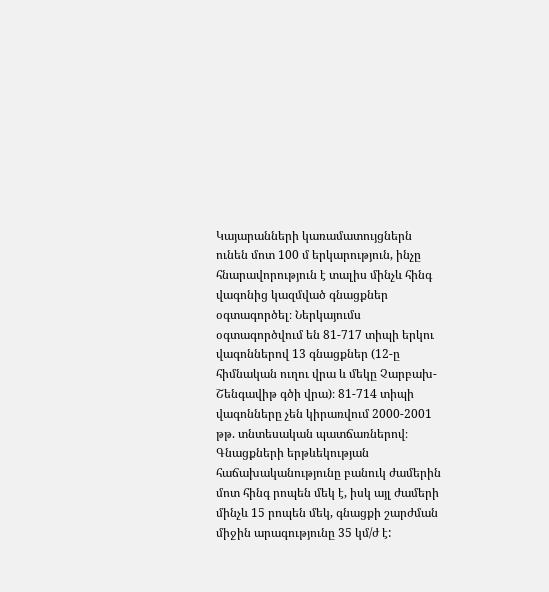Կայարանների կառամատույցներն ունեն մոտ 100 մ երկարություն, ինչը հնարավորություն է տալիս մինչև հինգ վագոնից կազմված գնացքներ օգտագործել։ Ներկայումս օգտագործվում են 81-717 տիպի երկու վագոններով 13 գնացքներ (12-ը հիմնական ուղու վրա և մեկը Չարբախ-Շենգավիթ գծի վրա)։ 81-714 տիպի վագոնները չեն կիրառվում 2000-2001 թթ. տնտեսական պատճառներով։
Գնացքների երթևեկության հաճախականությունը բանուկ ժամերին մոտ հինգ րոպեն մեկ է, իսկ այլ ժամերի մինչև 15 րոպեն մեկ, գնացքի շարժման միջին արագությունը 35 կմ/ժ է: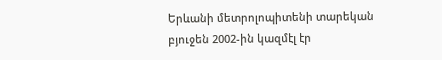Երևանի մետրոլոպիտենի տարեկան բյուջեն 2002-ին կազմէլ էր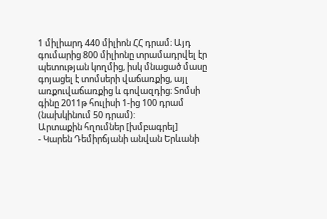1 միլիարդ 440 միլիոն ՀՀ դրամ։ Այդ գումարից 800 միլիոնը տրամադրվել էր պետության կողմից, իսկ մնացած մասը գոյացել է տոմսերի վաճառքից, այլ առքուվաճառքից և գովազդից։ Տոմսի գինը 2011թ հուլիսի 1-ից 100 դրամ (նախկինում 50 դրամ):
Արտաքին հղումներ [խմբագրել]
- Կարեն Դեմիրճյանի անվան Երևանի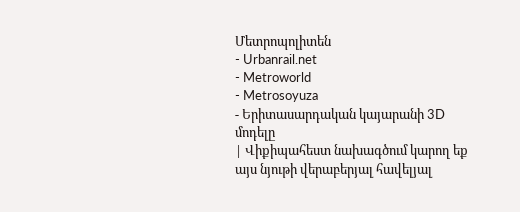Մետրոպոլիտեն
- Urbanrail.net
- Metroworld
- Metrosoyuza
- Երիտասարդական կայարանի 3D մոդելը
| Վիքիպահեստ նախագծում կարող եք այս նյութի վերաբերյալ հավելյալ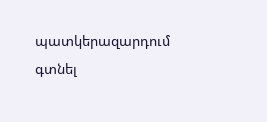պատկերազարդում գտնել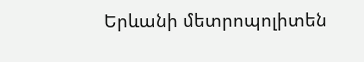Երևանի մետրոպոլիտեն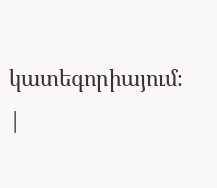կատեգորիայում։ |